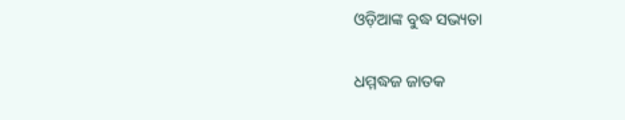ଓଡ଼ିଆଙ୍କ ବୁଦ୍ଧ ସଭ୍ୟତା

ଧମ୍ମଦ୍ଧଜ ଜାତକ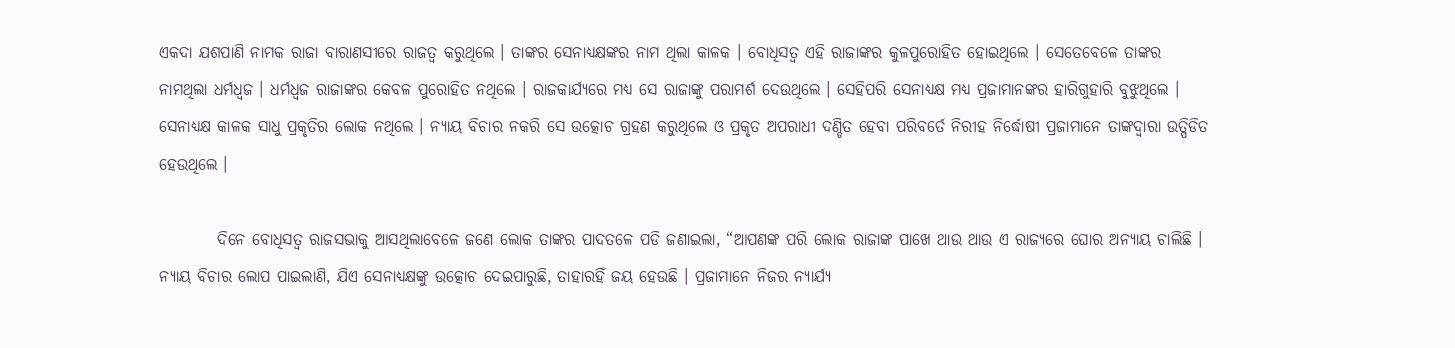ଏକଦା ଯଶପାଣି ନାମକ ରାଜା ବାରାଣସୀରେ ରାଜତ୍ୱ କରୁଥିଲେ । ତାଙ୍କର ସେନାଧ୍ୟକ୍ଷଙ୍କର ନାମ ଥିଲା କାଳକ । ବୋଧିସତ୍ୱ ଏହି ରାଜାଙ୍କର କୁଳପୁରୋହିତ ହୋଇଥିଲେ । ସେତେବେଳେ ତାଙ୍କର ନାମଥିଲା ଧର୍ମଧ୍ୱଜ । ଧର୍ମଧ୍ୱଜ ରାଜାଙ୍କର କେବଳ ପୁରୋହିତ ନଥିଲେ । ରାଜକାର୍ଯ୍ୟରେ ମଧ୍ୟ ସେ ରାଜାଙ୍କୁ ପରାମର୍ଶ ଦେଉଥିଲେ । ସେହିପରି ସେନାଧ୍ୟକ୍ଷ ମଧ୍ୟ ପ୍ରଜାମାନଙ୍କର ହାରିଗୁହାରି ବୁଝୁଥିଲେ । ସେନାଧ୍ୟକ୍ଷ କାଳକ ସାଧୁ ପ୍ରକୃତିର ଲୋକ ନଥିଲେ । ନ୍ୟାୟ ବିଚାର ନକରି ସେ ଉତ୍କୋଚ ଗ୍ରହଣ କରୁଥିଲେ ଓ ପ୍ରକୃତ ଅପରାଧୀ ଦଣ୍ଡିତ ହେବା ପରିବର୍ତେ ନିରୀହ ନିର୍ଦ୍ଧୋଷୀ ପ୍ରଜାମାନେ ତାଙ୍କଦ୍ୱାରା ଉତ୍ପିଡିତ ହେଉଥିଲେ ।

         ଦିନେ ବୋଧିସତ୍ୱ ରାଜସଭାକୁ ଆସଥିଲାବେଳେ ଜଣେ ଲୋକ ତାଙ୍କର ପାଦତଳେ ପଡି ଜଣାଇଲା, “ଆପଣଙ୍କ ପରି ଲୋକ ରାଜାଙ୍କ ପାଖେ ଥାଉ ଥାଉ ଏ ରାଜ୍ୟରେ ଘୋର ଅନ୍ୟାୟ ଚାଲିଛି । ନ୍ୟାୟ ବିଚାର ଲୋପ ପାଇଲାଣି, ଯିଏ ସେନାଧ୍ୟକ୍ଷଙ୍କୁ ଉତ୍କୋଚ ଦେଇପାରୁଛି, ତାହାରହିଁ ଜୟ ହେଉଛି । ପ୍ରଜାମାନେ ନିଜର ନ୍ୟାର୍ଯ୍ୟ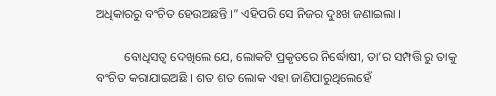ଅଧିକାରରୁ ବଂଚିତ ହେଉଅଛନ୍ତି ।” ଏହିପରି ସେ ନିଜର ଦୁଃଖ ଜଣାଇଲା ।

         ବୋଧିସତ୍ୱ ଦେଖିଲେ ଯେ, ଲୋକଟି ପ୍ରକୃତରେ ନିର୍ଦ୍ଧୋଷୀ, ତା’ର ସମ୍ପତ୍ତି ରୁ ତାକୁ ବଂଚିତ କରାଯାଇଅଛି । ଶତ ଶତ ଲୋକ ଏହା ଜାଣିପାରୁଥିଲେହେଁ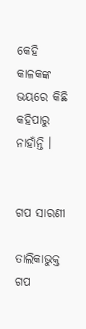କେହି କାଳକଙ୍କ ଭୟରେ କିଛି କହିପାରୁ ନାହାଁନ୍ତି ।


ଗପ ସାରଣୀ

ତାଲିକାଭୁକ୍ତ ଗପ